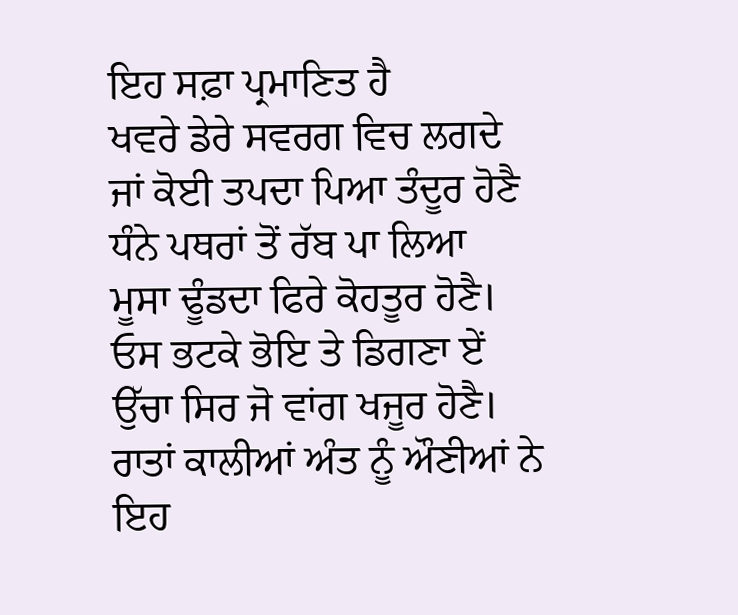ਇਹ ਸਫ਼ਾ ਪ੍ਰਮਾਣਿਤ ਹੈ
ਖਵਰੇ ਡੇਰੇ ਸਵਰਗ ਵਿਚ ਲਗਦੇ
ਜਾਂ ਕੋਈ ਤਪਦਾ ਪਿਆ ਤੰਦੂਰ ਹੋਣੈ
ਧੰਨੇ ਪਥਰਾਂ ਤੋਂ ਰੱਬ ਪਾ ਲਿਆ
ਮੂਸਾ ਢੂੰਡਦਾ ਫਿਰੇ ਕੋਹਤੂਰ ਹੋਣੈ।
ਓਸ ਭਟਕੇ ਭੋਇ ਤੇ ਡਿਗਣਾ ਏਂ
ਉੱਚਾ ਸਿਰ ਜੋ ਵਾਂਗ ਖਜੂਰ ਹੋਣੈ।
ਰਾਤਾਂ ਕਾਲੀਆਂ ਅੰਤ ਨੂੰ ਔਣੀਆਂ ਨੇ
ਇਹ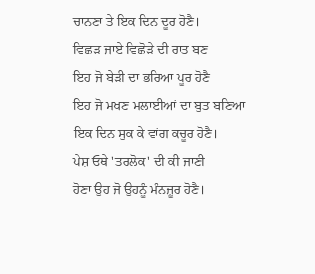ਚਾਨਣਾ ਤੇ ਇਕ ਦਿਨ ਦੂਰ ਹੋਣੈ।
ਵਿਛੜ ਜਾਏ ਵਿਛੋੜੇ ਦੀ ਰਾਤ ਬਣ
ਇਹ ਜੋ ਬੇੜੀ ਦਾ ਭਰਿਆ ਪੂਰ ਹੋਣੈ
ਇਹ ਜੋ ਮਖਣ ਮਲਾਈਆਂ ਦਾ ਬੁਤ ਬਣਿਆ
ਇਕ ਦਿਨ ਸੁਕ ਕੇ ਵਾਂਗ ਕਚੂਰ ਹੋਣੈ।
ਪੇਸ਼ ਓਥੇ 'ਤਰਲੋਕ' ਦੀ ਕੀ ਜਾਣੀ
ਹੋਣਾ ਉਹ ਜੋ ਉਹਨੂੰ ਮੰਨਜ਼ੂਰ ਹੋਣੈ।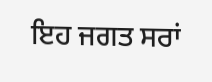ਇਹ ਜਗਤ ਸਰਾਂ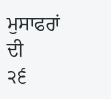ਮੁਸਾਫਰਾਂ ਦੀ
੨੬